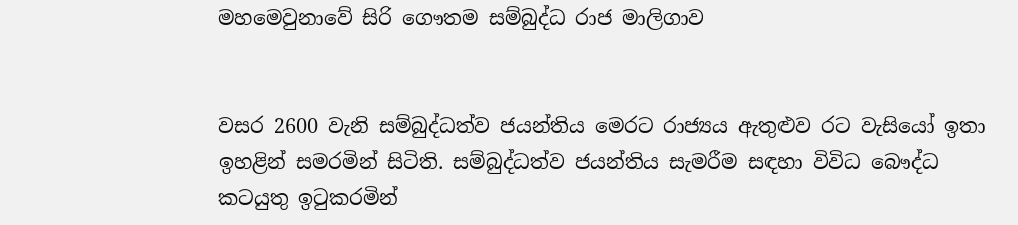මහමෙවුනාවේ සිරි ගෞතම සම්බුද්ධ රාජ මාලිගාව


වසර 2600 වැනි සම්බුද්ධත්ව ජයන්තිය මෙරට රාජ්‍යය ඇතුළුව රට වැසියෝ ඉතා ඉහළින් සමරමින් සිටිති. සම්බුද්ධත්ව ජයන්තිය සැමරීම සඳහා විවිධ බෞද්ධ කටයුතු ඉටුකරමින්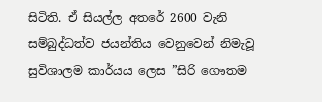සිටිති. ඒ සියල්ල අතරේ 2600 වැනි සම්බුද්ධත්ව ජයන්තිය වෙනුවෙන් නිමැවූ සුවිශාලම කාර්යය ලෙස ”සිරි ගෞතම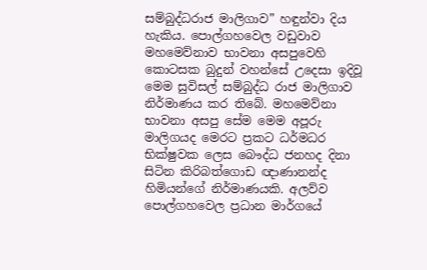සම්බුද්ධරාජ මාලිගාව” හඳුන්වා දිය හැකිය. පොල්ගහවෙල වඩුවාව මහමෙව්නාව භාවනා අසපුවෙහි කොටසක බුදුන් වහන්සේ උදෙසා ඉදිවූ මෙම සුවිසල් සම්බුද්ධ රාජ මාලිගාව නිර්මාණය කර තිබේ. මහමෙව්නා භාවනා අසපු සේම මෙම අපූරු මාලිගයද මෙරට ප්‍රකට ධර්මධර භික්ෂුවක ලෙස බෞද්ධ ජනහද දිනා සිටින කිරිබත්ගොඩ ඥාණානන්ද හිමියන්ගේ නිර්මාණයකි. අලව්ව පොල්ගහවෙල ප්‍රධාන මාර්ගයේ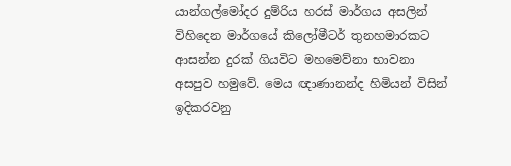යාන්ගල්මෝදර දුම්රිය හරස් මාර්ගය අසලින් විහිදෙන මාර්ගයේ කිලෝමීටර් තුනහමාරකට ආසන්න දුරක් ගියවිට මහමෙව්නා භාවනා අසපුව හමුවේ. මෙය ඥාණානන්ද හිමියන් විසින් ඉදිකරවනු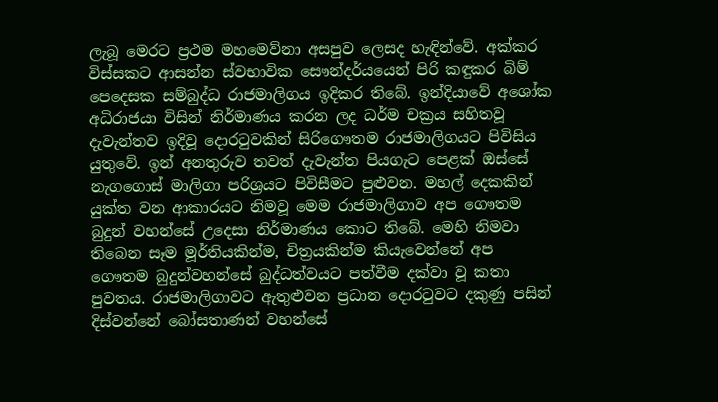ලැබූ මෙරට ප්‍රථම මහමෙව්නා අසපුව ලෙසද හැඳින්වේ. අක්කර විස්සකට ආසන්න ස්වභාවික සෞන්දර්යයෙන් පිරි කඳුකර බිම් පෙදෙසක සම්බුද්ධ රාජමාලිගය ඉදිකර තිබේ. ඉන්දියාවේ අශෝක අධිරාජයා විසින් නිර්මාණය කරන ලද ධර්ම චක්‍රය සහිතවූ දැවැන්තව ඉදිවූ දොරටුවකින් සිරිගෞතම රාජමාලිගයට පිවිසිය යුතුවේ. ඉන් අනතුරුව තවත් දැවැන්ත පියගැට පෙළක් ඔස්සේ නැගගොස් මාලිගා පරිශ්‍රයට පිවිසීමට පුළුවන. මහල් දෙකකින් යුක්ත වන ආකාරයට නිමවූ මෙම රාජමාලිගාව අප ගෞතම බුදුන් වහන්සේ උදෙසා නිර්මාණය කොට තිබේ. මෙහි නිමවා තිබෙන සෑම මූර්තියකින්ම, චිත්‍රයකින්ම කියැවෙන්නේ අප ගෞතම බුදුන්වහන්සේ බුද්ධත්වයට පත්වීම දක්වා වූ කතා පුවතය. රාජමාලිගාවට ඇතුළුවන ප්‍රධාන දොරටුවට දකුණු පසින් දිස්වන්නේ බෝසතාණන් වහන්සේ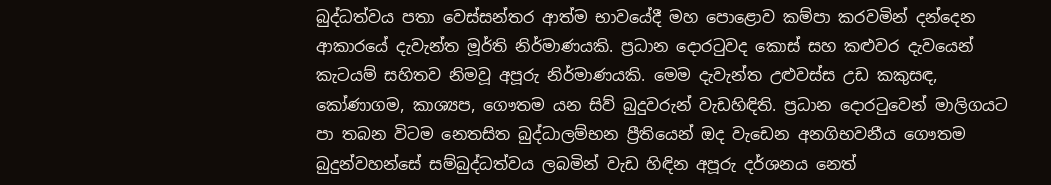බුද්ධත්වය පතා වෙස්සන්තර ආත්ම භාවයේදී මහ පොළොව කම්පා කරවමින් දන්දෙන ආකාරයේ දැවැන්ත මූර්ති නිර්මාණයකි. ප්‍රධාන දොරටුවද කොස් සහ කළුවර දැවයෙන් කැටයම් සහිතව නිමවූ අපූරු නිර්මාණයකි. මෙම දැවැන්ත උළුවස්ස උඩ කකුසඳ, කෝණාගම, කාශ්‍යප, ගෞතම යන සිව් බුදුවරුන් වැඩහිඳිති. ප්‍රධාන දොරටුවෙන් මාලිගයට පා තබන විටම නෙතසිත බුද්ධාලම්භන ප්‍රීතියෙන් ඔද වැඩෙන අනගිභවනීය ගෞතම බුදුන්වහන්සේ සම්බුද්ධත්වය ලබමින් වැඩ හිඳින අපූරු දර්ශනය නෙත්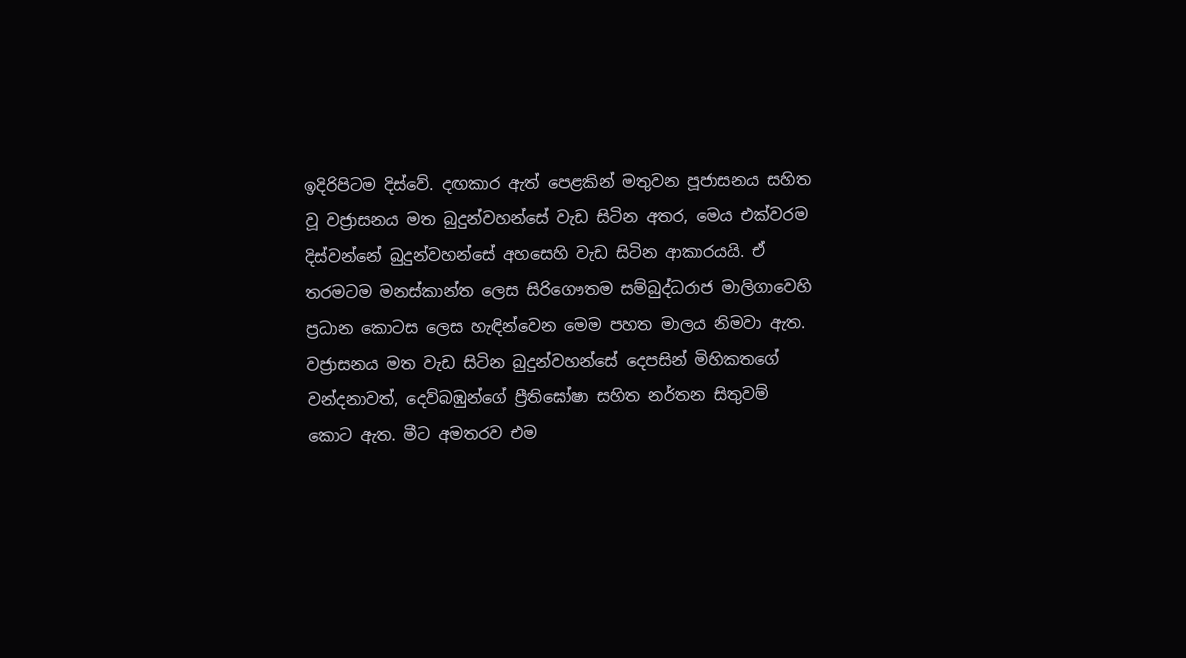ඉදිරිපිටම දිස්වේ. දඟකාර ඇත් පෙළකින් මතුවන පූජාසනය සහිත වූ වජ්‍රාසනය මත බුදුන්වහන්සේ වැඩ සිටින අතර, මෙය එක්වරම දිස්වන්නේ බුදුන්වහන්සේ අහසෙහි වැඩ සිටින ආකාරයයි. ඒ තරමටම මනස්කාන්ත ලෙස සිරිගෞතම සම්බුද්ධරාජ මාලිගාවෙහි ප්‍රධාන කොටස ලෙස හැඳින්වෙන මෙම පහත මාලය නිමවා ඇත. වජ්‍රාසනය මත වැඩ සිටින බුදුන්වහන්සේ දෙපසින් මිහිකතගේ වන්දනාවත්, දෙව්බඹුන්ගේ ප්‍රීතිඝෝෂා සහිත නර්තන සිතුවම් කොට ඇත. මීට අමතරව එම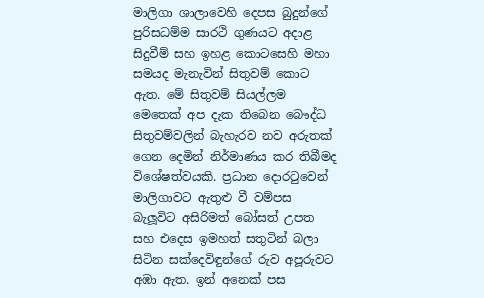මාලිගා ශාලාවෙහි දෙපස බුදුන්ගේ පුරිසධම්ම සාරථි ගුණයට අදාළ සිදුවීම් සහ ඉහළ කොටසෙහි මහා සමයද මැනැවින් සිතුවම් කොට ඇත. මේ සිතුවම් සියල්ලම මෙතෙක් අප දැක තිබෙන බෞද්ධ සිතුවම්වලින් බැහැරව නව අරුතක් ගෙන දෙමින් නිර්මාණය කර තිබීමද විශේෂත්වයකි. ප්‍රධාන දොරටුවෙන් මාලිගාවට ඇතුළු වී වම්පස බැලූවිට අසිරිමත් බෝසත් උපත සහ එදෙස ඉමහත් සතුටින් බලා සිටින සක්දෙවිඳුන්ගේ රුව අපූරුවට අඹා ඇත. ඉන් අනෙක් පස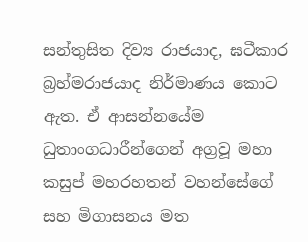සන්තුසිත දිව්‍ය රාජයාද, ඝටීකාර බ්‍රහ්මරාජයාද නිර්මාණය කොට ඇත. ඒ ආසන්නයේම ධුතාංගධාරීන්ගෙන් අග්‍රවූ මහා කසුප් මහරහතන් වහන්සේගේ සහ මිගාසනය මත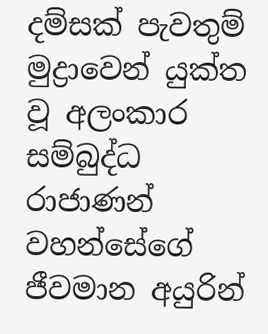දම්සක් පැවතුම් මුද්‍රාවෙන් යුක්ත වූ අලංකාර සම්බුද්ධ රාජාණන් වහන්සේගේ ජීවමාන අයුරින්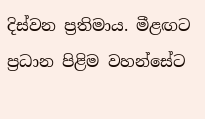දිස්වන ප්‍රතිමාය. මීළඟට ප්‍රධාන පිළිම වහන්සේට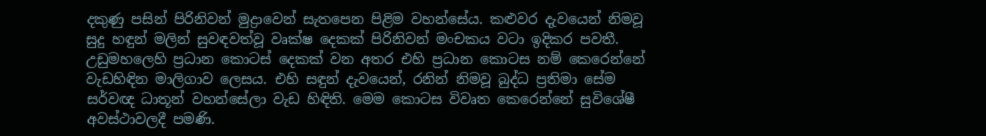දකුණු පසින් පිරිනිවන් මුද්‍රාවෙන් සැතපෙන පිළිම වහන්සේය. කළුවර දැවයෙන් නිමවූ සුදු හඳුන් මලින් සුවඳවත්වූ වෘක්ෂ දෙකක් පිරිනිවන් මංචකය වටා ඉදිකර පවතී. උඩුමහලෙහි ප්‍රධාන කොටස් දෙකක් වන අතර එහි ප්‍රධාන කොටස නම් කෙරෙන්නේ වැඩහිඳින මාලිගාව ලෙසය. එහි සඳුන් දැවයෙන්, රනින් නිමවූ බුද්ධ ප්‍රතිමා සේම සර්වඥ ධාතූන් වහන්සේලා වැඩ හිඳිති. මෙම කොටස විවෘත කෙරෙන්නේ සුවිශේෂී අවස්ථාවලදී පමණි.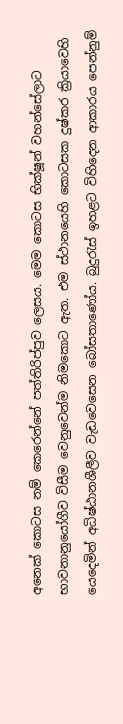අනෙක් කොටස නම් කෙරෙන්නේ පත්තිරිප්පුව ලෙසය. මෙම කොටස භික්ෂූන් වහන්සේලාට භාවනානුයෝගීව විසීම වෙනුවෙන්ම නිමකොට ඇත. එම ස්ථානයෙහි කොටසක දුෂ්කර ක්‍රියාවෙහි යෙදෙමින් අධිෂ්ඨානශීලීව වැඩවෙසෙන බෝසතාණෝය. බුදුරැස් ඉහළට විහිදෙන ආකාරය පෙන්නුම්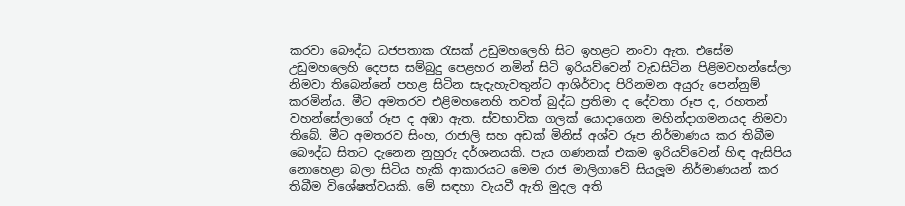කරවා බෞද්ධ ධජපතාක රැසක් උඩුමහලෙහි සිට ඉහළට නංවා ඇත. එසේම උඩුමහලෙහි දෙපස සම්බුදු පෙළහර නමින් සිටි ඉරියව්වෙන් වැඩසිටින පිළිමවහන්සේලා නිමවා තිබෙන්නේ පහළ සිටින සැදැහැවතුන්ට ආශිර්වාද පිරිනමන අයුරු පෙන්නුම් කරමින්ය. මීට අමතරව එළිමහනෙහි තවත් බුද්ධ ප්‍රතිමා ද දේවතා රූප ද, රහතන් වහන්සේලාගේ රූප ද අඹා ඇත. ස්වභාවික ගලක් යොදාගෙන මහින්දාගමනයද නිමවා තිබේ. මීට අමතරව සිංහ, රාජාලි සහ අඩක් මිනිස් අශ්ව රූප නිර්මාණය කර තිබීම බෞද්ධ සිතට දැනෙන නුහුරු දර්ශනයකි. පැය ගණනක් එකම ඉරියව්වෙන් හිඳ ඇසිපිය නොහෙළා බලා සිටිය හැකි ආකාරයට මෙම රාජ මාලිගාවේ සියලූම නිර්මාණයන් කර තිබීම විශේෂත්වයකි. මේ සඳහා වැයවී ඇති මුදල අති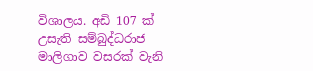විශාලය. අඩි 107 ක් උසැති සම්බුද්ධරාජ මාලිගාව වසරක් වැනි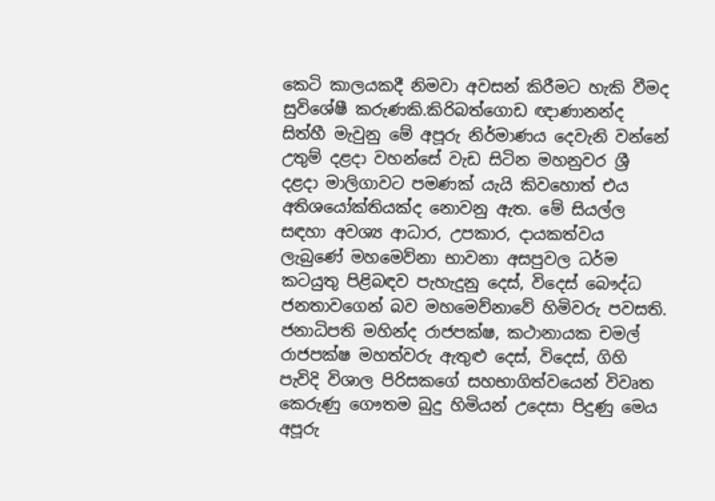කෙටි කාලයකදී නිමවා අවසන් කිරීමට හැකි වීමද සුවිශේෂී කරුණකි.කිරිබත්ගොඩ ඥාණානන්ද සිත්හී මැවුනු මේ අපූරු නිර්මාණය දෙවැනි වන්නේ උතුම් දළදා වහන්සේ වැඩ සිටින මහනුවර ශ්‍රී දළදා මාලිගාවට පමණක් යැයි කිවහොත් එය අතිශයෝක්තියක්ද නොවනු ඇත. මේ සියල්ල සඳහා අවශ්‍ය ආධාර, උපකාර, දායකත්වය ලැබුණේ මහමෙව්නා භාවනා අසපුවල ධර්ම කටයුතු පිළිබඳව පැහැදුනු දෙස්, විදෙස් බෞද්ධ ජනතාවගෙන් බව මහමෙව්නාවේ හිමිවරු පවසති. ජනාධිපති මහින්ද රාජපක්ෂ, කථානායක චමල් රාජපක්ෂ මහත්වරු ඇතුළු දෙස්, විදෙස්, ගිහි පැවිදි විශාල පිරිසකගේ සහභාගිත්වයෙන් විවෘත කෙරුණු ගෞතම බුදු හිමියන් උදෙසා පිදුණු මෙය අපූරු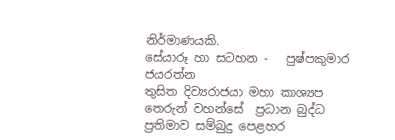නිර්මාණයකි.
සේයාරූ හා සටහන -   පුෂ්පකුමාර ජයරත්න
තුසිත දිව්‍යරාජයා මහා කාශ්‍යප තෙරුන් වහන්සේ  ප්‍රධාන බුද්ධ ප්‍රතිමාව සම්බුදු පෙළහර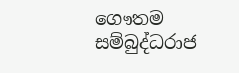ගෞතම සම්බුද්ධරාජ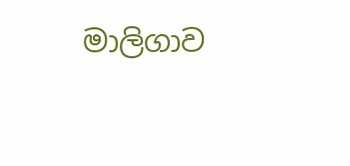මාලිගාව